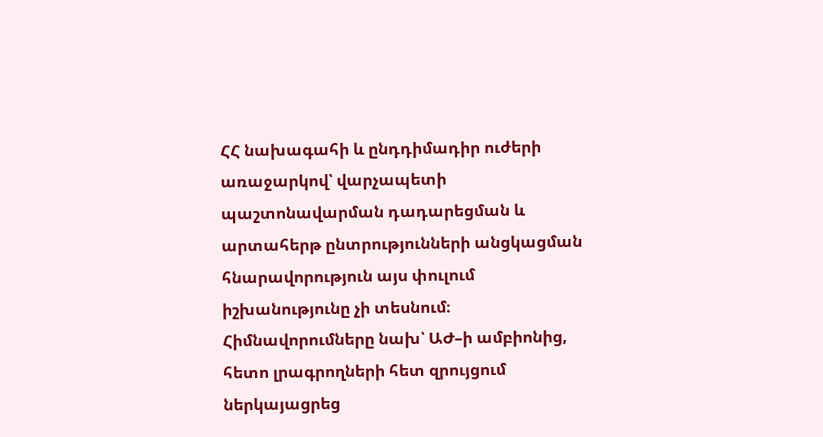ՀՀ նախագահի և ընդդիմադիր ուժերի առաջարկով՝ վարչապետի պաշտոնավարման դադարեցման և արտահերթ ընտրությունների անցկացման հնարավորություն այս փուլում իշխանությունը չի տեսնում։ Հիմնավորումները նախ՝ ԱԺ–ի ամբիոնից, հետո լրագրողների հետ զրույցում ներկայացրեց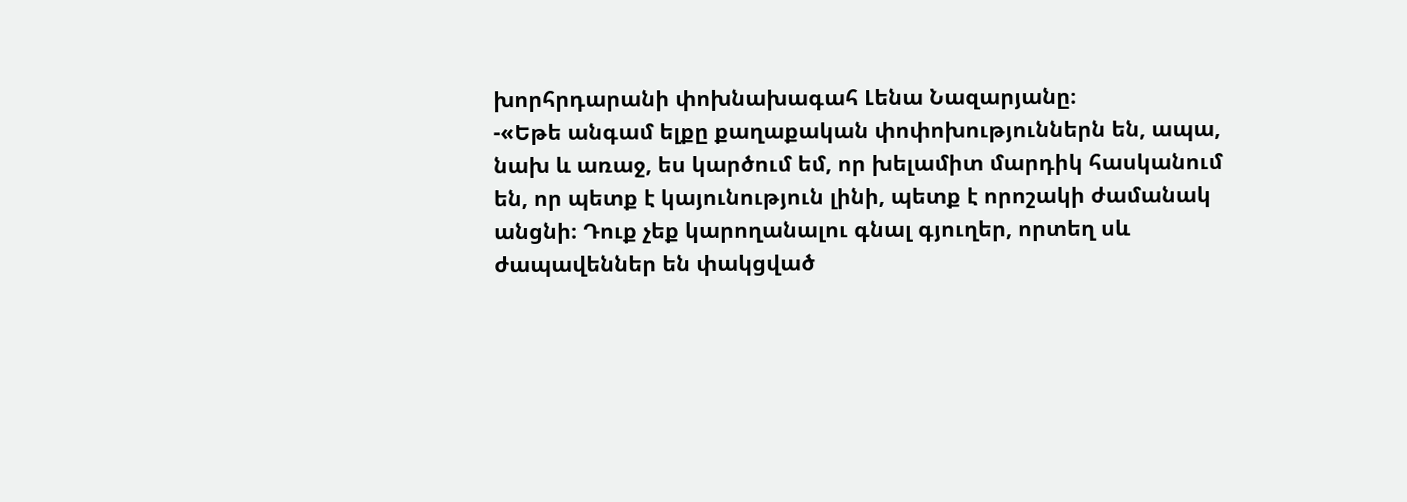խորհրդարանի փոխնախագահ Լենա Նազարյանը։
-«Եթե անգամ ելքը քաղաքական փոփոխություններն են, ապա, նախ և առաջ, ես կարծում եմ, որ խելամիտ մարդիկ հասկանում են, որ պետք է կայունություն լինի, պետք է որոշակի ժամանակ անցնի։ Դուք չեք կարողանալու գնալ գյուղեր, որտեղ սև ժապավեններ են փակցված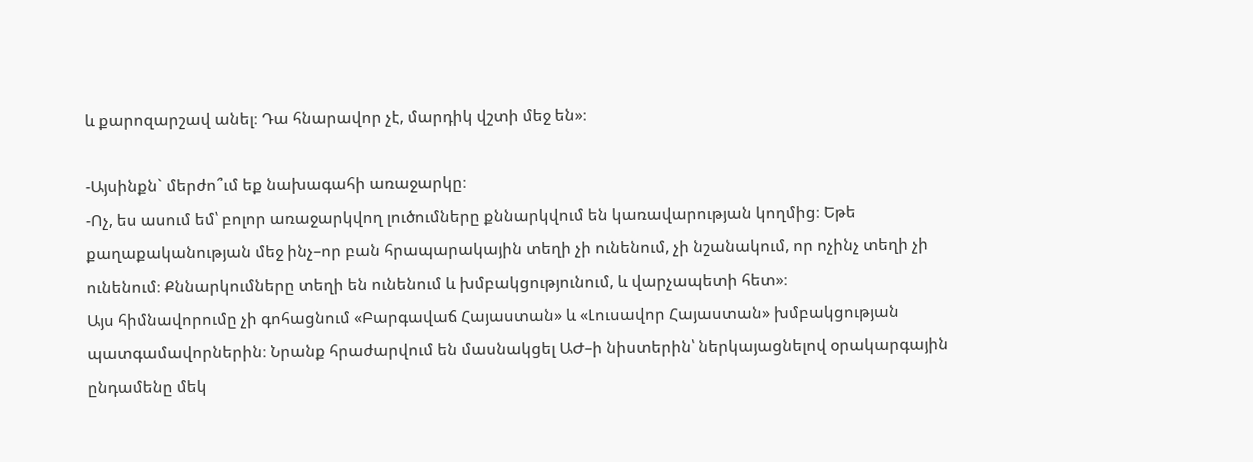և քարոզարշավ անել։ Դա հնարավոր չէ, մարդիկ վշտի մեջ են»։

-Այսինքն` մերժո՞ւմ եք նախագահի առաջարկը։
-Ոչ, ես ասում եմ՝ բոլոր առաջարկվող լուծումները քննարկվում են կառավարության կողմից։ Եթե քաղաքականության մեջ ինչ–որ բան հրապարակային տեղի չի ունենում, չի նշանակում, որ ոչինչ տեղի չի ունենում։ Քննարկումները տեղի են ունենում և խմբակցությունում, և վարչապետի հետ»։
Այս հիմնավորումը չի գոհացնում «Բարգավաճ Հայաստան» և «Լուսավոր Հայաստան» խմբակցության պատգամավորներին։ Նրանք հրաժարվում են մասնակցել ԱԺ–ի նիստերին՝ ներկայացնելով օրակարգային ընդամենը մեկ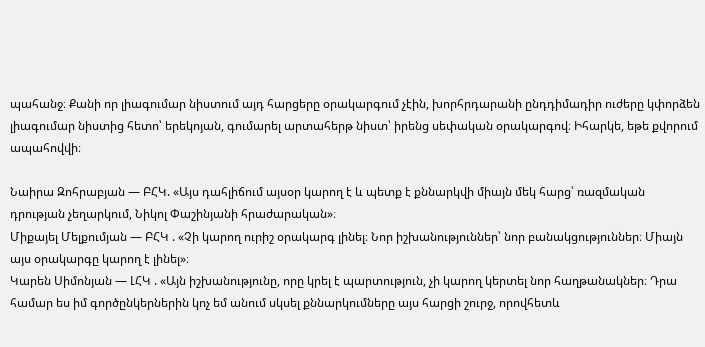պահանջ։ Քանի որ լիագումար նիստում այդ հարցերը օրակարգում չէին, խորհրդարանի ընդդիմադիր ուժերը կփորձեն լիագումար նիստից հետո՝ երեկոյան, գումարել արտահերթ նիստ՝ իրենց սեփական օրակարգով։ Իհարկե, եթե քվորում ապահովվի։

Նաիրա Զոհրաբյան — ԲՀԿ. «Այս դահլիճում այսօր կարող է և պետք է քննարկվի միայն մեկ հարց՝ ռազմական դրության չեղարկում, Նիկոլ Փաշինյանի հրաժարական»։
Միքայել Մելքումյան — ԲՀԿ . «Չի կարող ուրիշ օրակարգ լինել։ Նոր իշխանություններ՝ նոր բանակցություններ։ Միայն այս օրակարգը կարող է լինել»։
Կարեն Սիմոնյան — ԼՀԿ . «Այն իշխանությունը, որը կրել է պարտություն, չի կարող կերտել նոր հաղթանակներ։ Դրա համար ես իմ գործընկերներին կոչ եմ անում սկսել քննարկումները այս հարցի շուրջ, որովհետև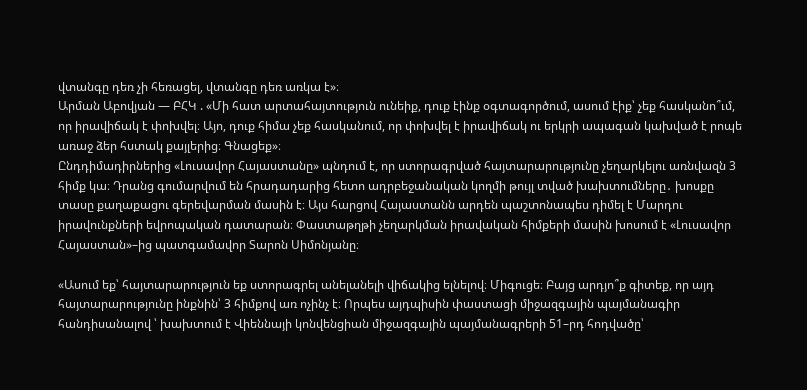վտանգը դեռ չի հեռացել, վտանգը դեռ առկա է»։
Արման Աբովյան — ԲՀԿ . «Մի հատ արտահայտություն ունեիք, դուք էինք օգտագործում, ասում էիք՝ չեք հասկանո՞ւմ, որ իրավիճակ է փոխվել։ Այո, դուք հիմա չեք հասկանում, որ փոխվել է իրավիճակ ու երկրի ապագան կախված է րոպե առաջ ձեր հստակ քայլերից։ Գնացեք»։
Ընդդիմադիրներից «Լուսավոր Հայաստանը» պնդում է, որ ստորագրված հայտարարությունը չեղարկելու առնվազն 3 հիմք կա։ Դրանց գումարվում են հրադադարից հետո ադրբեջանական կողմի թույլ տված խախտումները․ խոսքը տասը քաղաքացու գերեվարման մասին է։ Այս հարցով Հայաստանն արդեն պաշտոնապես դիմել է Մարդու իրավունքների եվրոպական դատարան։ Փաստաթղթի չեղարկման իրավական հիմքերի մասին խոսում է «Լուսավոր Հայաստան»–ից պատգամավոր Տարոն Սիմոնյանը։

«Ասում եք՝ հայտարարություն եք ստորագրել անելանելի վիճակից ելնելով։ Միգուցե։ Բայց արդյո՞ք գիտեք, որ այդ հայտարարությունը ինքնին՝ 3 հիմքով առ ոչինչ է։ Որպես այդպիսին փաստացի միջազգային պայմանագիր հանդիսանալով ՝ խախտում է Վիեննայի կոնվենցիան միջազգային պայմանագրերի 51–րդ հոդվածը՝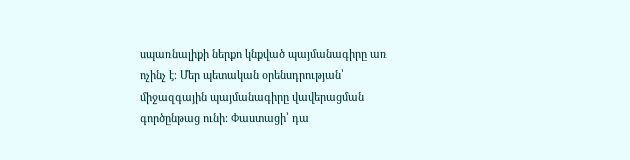սպառնալիքի ներքո կնքված պայմանագիրը առ ոչինչ է։ Մեր պետական օրենսդրության՝ միջազգային պայմանագիրը վավերացման գործընթաց ունի։ Փաստացի՝ դա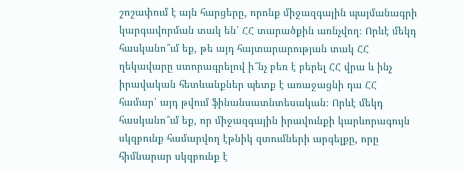շոշափում է այն հարցերը, որոնք միջազգային պայմանագրի կարգավորման տակ են՝ ՀՀ տարածքին առնչվող։ Որևէ մեկդ հասկանո՞ւմ եք, թե այդ հայտարարության տակ ՀՀ ղեկավարը ստորագրելով ի՞նչ բեռ է բերել ՀՀ վրա և ինչ իրավական հետևանքներ պետք է առաջացնի դա ՀՀ համար՝ այդ թվում ֆինանսատնտեսական։ Որևէ մեկդ հասկանո՞ւմ եք, որ միջազգային իրավունքի կարևորագույն սկզբունք համարվող էթնիկ զտումների արգելքը, որը հիմնարար սկզբունք է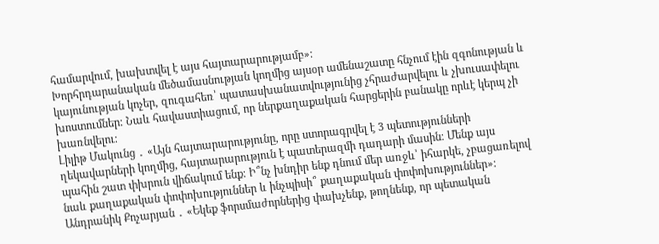համարվում, խախտվել է այս հայտարարությամբ»։
Խորհրդարանական մեծամասնության կողմից այսօր ամենաշատը հնչում էին զգոնության և կայունության կոչեր, զուգահեռ՝ պատասխանատվությունից չհրաժարվելու և չխուսափելու խոստումներ։ Նաև հավաստիացում, որ ներքաղաքական հարցերին բանակը որևէ կերպ չի խառնվելու։
Լիլիթ Մակունց ․ «Այն հայտարարությունը, որը ստորագրվել է 3 պետությունների ղեկավարների կողմից, հայտարարություն է պատերազմի դադարի մասին։ Մենք այս պահին շատ փխրուն վիճակում ենք։ Ի՞նչ խնդիր ենք դնում մեր առջև՝ իհարկե, չբացառելով նաև քաղաքական փոփոխություններ և ինչպիսի՞ քաղաքական փոփոխություններ»։
Անդրանիկ Քոչարյան ․ «Եկեք ֆորսմաժորներից փախչենք, թողնենք, որ պետական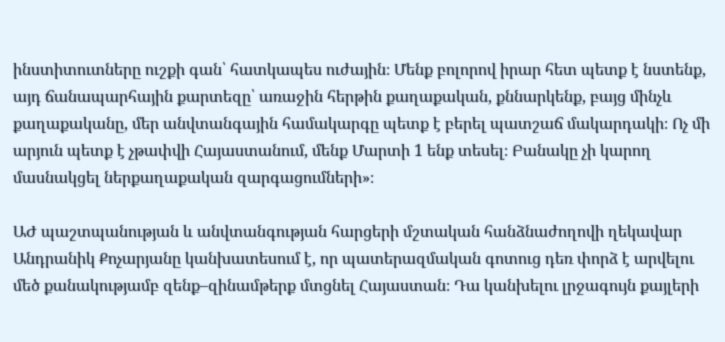ինստիտուտները ուշքի գան՝ հատկապես ուժային։ Մենք բոլորով իրար հետ պետք է նստենք, այդ ճանապարհային քարտեզը՝ առաջին հերթին քաղաքական, քննարկենք, բայց մինչև քաղաքականը, մեր անվտանգային համակարգը պետք է բերել պատշաճ մակարդակի։ Ոչ մի արյուն պետք է չթափվի Հայաստանում, մենք Մարտի 1 ենք տեսել։ Բանակը չի կարող մասնակցել ներքաղաքական զարգացումների»։

ԱԺ պաշտպանության և անվտանգության հարցերի մշտական հանձնաժողովի ղեկավար Անդրանիկ Քոչարյանը կանխատեսում է, որ պատերազմական գոտուց դեռ փորձ է արվելու մեծ քանակությամբ զենք–զինամթերք մտցնել Հայաստան։ Դա կանխելու լրջագույն քայլերի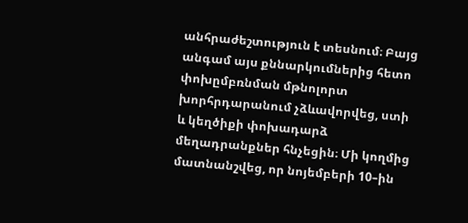անհրաժեշտություն է տեսնում։ Բայց անգամ այս քննարկումներից հետո փոխըմբռնման մթնոլորտ խորհրդարանում չձևավորվեց, ստի և կեղծիքի փոխադարձ մեղադրանքներ հնչեցին։ Մի կողմից մատնանշվեց, որ նոյեմբերի 10–ին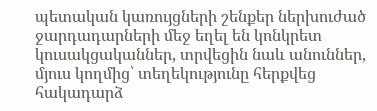պետական կառույցների շենքեր ներխուժած ջարդադարների մեջ եղել են կոնկրետ կուսակցականներ, տրվեցին նաև անուններ, մյուս կողմից՝ տեղեկությունը հերքվեց հակադարձ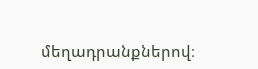մեղադրանքներով։